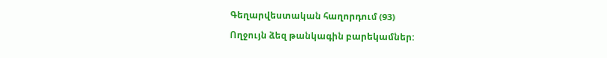Գեղարվեստական հաղորդում (93)
Ողջույն ձեզ թանկագին բարեկամներ: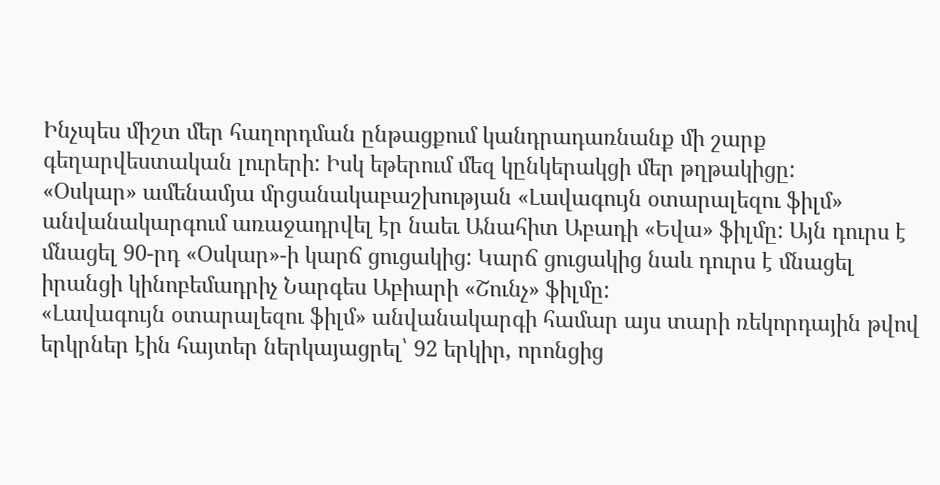Ինչպես միշտ մեր հաղորդման ընթացքում կանդրադառնանք մի շարք գեղարվեստական լուրերի: Իսկ եթերում մեզ կընկերակցի մեր թղթակիցը:
«Օսկար» ամենամյա մրցանակաբաշխության «Լավագույն օտարալեզու ֆիլմ» անվանակարգում առաջադրվել էր նաեւ Անահիտ Աբադի «Եվա» ֆիլմը: Այն դուրս է մնացել 90-րդ «Օսկար»-ի կարճ ցուցակից: Կարճ ցուցակից նաև դուրս է մնացել իրանցի կինոբեմադրիչ Նարգես Աբիարի «Շունչ» ֆիլմը:
«Լավագույն օտարալեզու ֆիլմ» անվանակարգի համար այս տարի ռեկորդային թվով երկրներ էին հայտեր ներկայացրել՝ 92 երկիր, որոնցից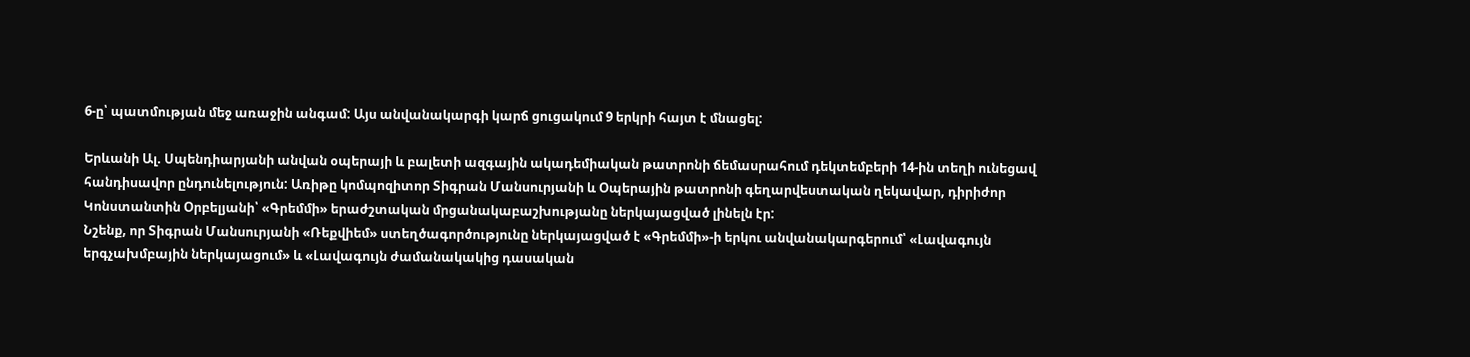6-ը՝ պատմության մեջ առաջին անգամ: Այս անվանակարգի կարճ ցուցակում 9 երկրի հայտ է մնացել:

Երևանի Ալ. Սպենդիարյանի անվան օպերայի և բալետի ազգային ակադեմիական թատրոնի ճեմասրահում դեկտեմբերի 14-ին տեղի ունեցավ հանդիսավոր ընդունելություն: Առիթը կոմպոզիտոր Տիգրան Մանսուրյանի և Օպերային թատրոնի գեղարվեստական ղեկավար, դիրիժոր Կոնստանտին Օրբելյանի՝ «Գրեմմի» երաժշտական մրցանակաբաշխությանը ներկայացված լինելն էր:
Նշենք, որ Տիգրան Մանսուրյանի «Ռեքվիեմ» ստեղծագործությունը ներկայացված է «Գրեմմի»-ի երկու անվանակարգերում՝ «Լավագույն երգչախմբային ներկայացում» և «Լավագույն ժամանակակից դասական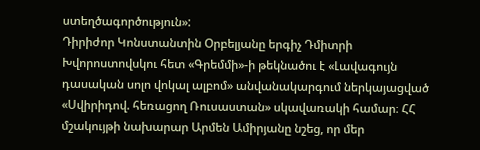ստեղծագործություն»:
Դիրիժոր Կոնստանտին Օրբելյանը երգիչ Դմիտրի Խվորոստովսկու հետ «Գրեմմի»-ի թեկնածու է «Լավագույն դասական սոլո վոկալ ալբոմ» անվանակարգում ներկայացված «Սվիրիդով. հեռացող Ռուսաստան» սկավառակի համար։ ՀՀ մշակույթի նախարար Արմեն Ամիրյանը նշեց, որ մեր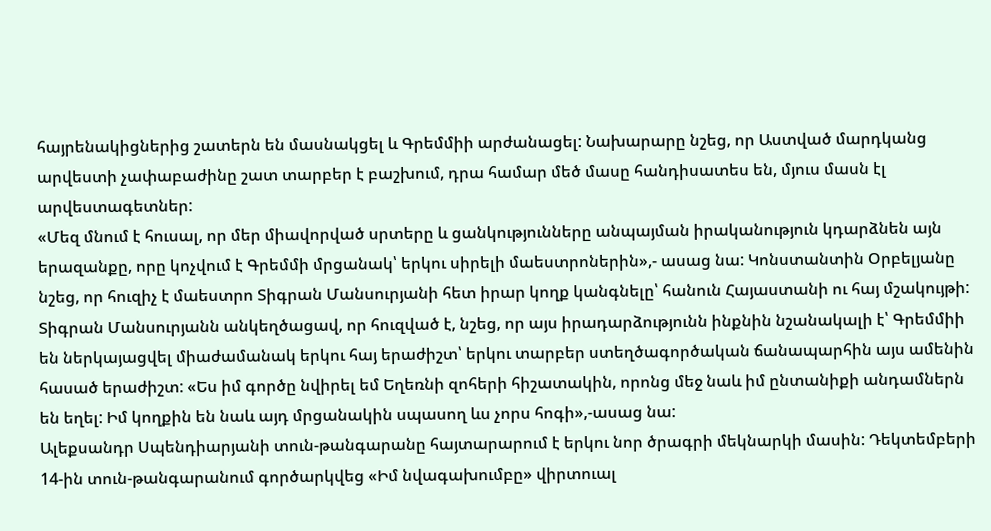հայրենակիցներից շատերն են մասնակցել և Գրեմմիի արժանացել: Նախարարը նշեց, որ Աստված մարդկանց արվեստի չափաբաժինը շատ տարբեր է բաշխում, դրա համար մեծ մասը հանդիսատես են, մյուս մասն էլ արվեստագետներ:
«Մեզ մնում է հուսալ, որ մեր միավորված սրտերը և ցանկությունները անպայման իրականություն կդարձնեն այն երազանքը, որը կոչվում է Գրեմմի մրցանակ՝ երկու սիրելի մաեստրոներին»,- ասաց նա: Կոնստանտին Օրբելյանը նշեց, որ հուզիչ է մաեստրո Տիգրան Մանսուրյանի հետ իրար կողք կանգնելը՝ հանուն Հայաստանի ու հայ մշակույթի:
Տիգրան Մանսուրյանն անկեղծացավ, որ հուզված է, նշեց, որ այս իրադարձությունն ինքնին նշանակալի է՝ Գրեմմիի են ներկայացվել միաժամանակ երկու հայ երաժիշտ՝ երկու տարբեր ստեղծագործական ճանապարհին այս ամենին հասած երաժիշտ: «Ես իմ գործը նվիրել եմ Եղեռնի զոհերի հիշատակին, որոնց մեջ նաև իմ ընտանիքի անդամներն են եղել: Իմ կողքին են նաև այդ մրցանակին սպասող ևս չորս հոգի»,-ասաց նա:
Ալեքսանդր Սպենդիարյանի տուն-թանգարանը հայտարարում է երկու նոր ծրագրի մեկնարկի մասին: Դեկտեմբերի 14-ին տուն-թանգարանում գործարկվեց «Իմ նվագախումբը» վիրտուալ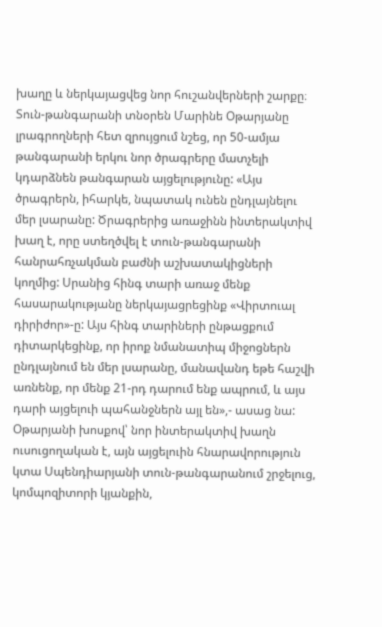խաղը և ներկայացվեց նոր հուշանվերների շարքը։
Տուն-թանգարանի տնօրեն Մարինե Օթարյանը լրագրողների հետ զրույցում նշեց, որ 50-ամյա թանգարանի երկու նոր ծրագրերը մատչելի կդարձնեն թանգարան այցելությունը: «Այս ծրագրերն, իհարկե, նպատակ ունեն ընդլայնելու մեր լսարանը: Ծրագրերից առաջինն ինտերակտիվ խաղ է, որը ստեղծվել է տուն-թանգարանի հանրահռչակման բաժնի աշխատակիցների կողմից: Սրանից հինգ տարի առաջ մենք հասարակությանը ներկայացրեցինք «Վիրտուալ դիրիժոր»-ը: Այս հինգ տարիների ընթացքում դիտարկեցինք, որ իրոք նմանատիպ միջոցներն ընդլայնում են մեր լսարանը, մանավանդ եթե հաշվի առնենք, որ մենք 21-րդ դարում ենք ապրում, և այս դարի այցելուի պահանջներն այլ են»,- ասաց նա:
Օթարյանի խոսքով՝ նոր ինտերակտիվ խաղն ուսուցողական է, այն այցելուին հնարավորություն կտա Սպենդիարյանի տուն-թանգարանում շրջելուց, կոմպոզիտորի կյանքին,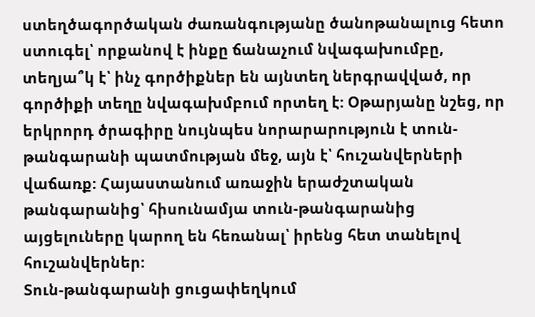ստեղծագործական ժառանգությանը ծանոթանալուց հետո ստուգել՝ որքանով է ինքը ճանաչում նվագախումբը, տեղյա՞կ է՝ ինչ գործիքներ են այնտեղ ներգրավված, որ գործիքի տեղը նվագախմբում որտեղ է: Օթարյանը նշեց, որ երկրորդ ծրագիրը նույնպես նորարարություն է տուն-թանգարանի պատմության մեջ, այն է՝ հուշանվերների վաճառք: Հայաստանում առաջին երաժշտական թանգարանից՝ հիսունամյա տուն-թանգարանից այցելուները կարող են հեռանալ՝ իրենց հետ տանելով հուշանվերներ:
Տուն-թանգարանի ցուցափեղկում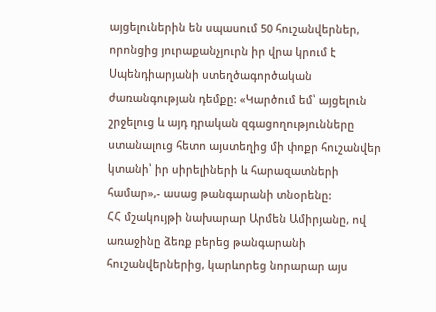այցելուներին են սպասում 50 հուշանվերներ, որոնցից յուրաքանչյուրն իր վրա կրում է Սպենդիարյանի ստեղծագործական ժառանգության դեմքը: «Կարծում եմ՝ այցելուն շրջելուց և այդ դրական զգացողությունները ստանալուց հետո այստեղից մի փոքր հուշանվեր կտանի՝ իր սիրելիների և հարազատների համար»,- ասաց թանգարանի տնօրենը:
ՀՀ մշակույթի նախարար Արմեն Ամիրյանը, ով առաջինը ձեռք բերեց թանգարանի հուշանվերներից, կարևորեց նորարար այս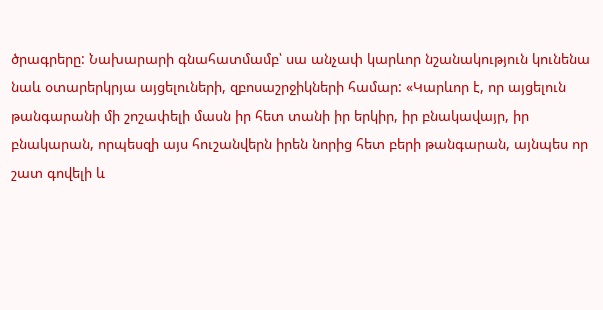ծրագրերը: Նախարարի գնահատմամբ՝ սա անչափ կարևոր նշանակություն կունենա նաև օտարերկրյա այցելուների, զբոսաշրջիկների համար: «Կարևոր է, որ այցելուն թանգարանի մի շոշափելի մասն իր հետ տանի իր երկիր, իր բնակավայր, իր բնակարան, որպեսզի այս հուշանվերն իրեն նորից հետ բերի թանգարան, այնպես որ շատ գովելի և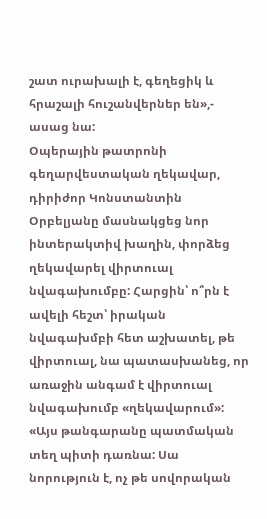շատ ուրախալի է, գեղեցիկ և հրաշալի հուշանվերներ են»,- ասաց նա:
Օպերային թատրոնի գեղարվեստական ղեկավար, դիրիժոր Կոնստանտին Օրբելյանը մասնակցեց նոր ինտերակտիվ խաղին, փորձեց ղեկավարել վիրտուալ նվագախումբը: Հարցին՝ ո՞րն է ավելի հեշտ՝ իրական նվագախմբի հետ աշխատել, թե վիրտուալ, նա պատասխանեց, որ առաջին անգամ է վիրտուալ նվագախումբ «ղեկավարում»: «Այս թանգարանը պատմական տեղ պիտի դառնա: Սա նորություն է, ոչ թե սովորական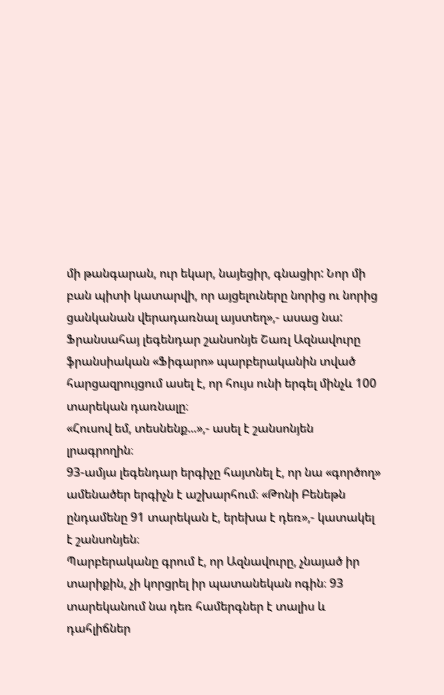մի թանգարան, ուր եկար, նայեցիր, գնացիր: Նոր մի բան պիտի կատարվի, որ այցելուները նորից ու նորից ցանկանան վերադառնալ այստեղ»,- ասաց նա:
Ֆրանսահայ լեգենդար շանսոնյե Շառլ Ազնավուրը ֆրանսիական «Ֆիգարո» պարբերականին տված հարցազրույցում ասել է, որ հույս ունի երգել մինչև 100 տարեկան դառնալը։
«Հուսով եմ, տեսնենք...»,- ասել է շանսոնյեն լրագրողին։
93-ամյա լեգենդար երգիչը հայտնել է, որ նա «գործող» ամենածեր երգիչն է աշխարհում։ «Թոնի Բենեթն ընդամենը 91 տարեկան է, երեխա է դեռ»,- կատակել է շանսոնյեն։
Պարբերականը գրում է, որ Ազնավուրը, չնայած իր տարիքին, չի կորցրել իր պատանեկան ոգին։ 93 տարեկանում նա դեռ համերգներ է տալիս և դահլիճներ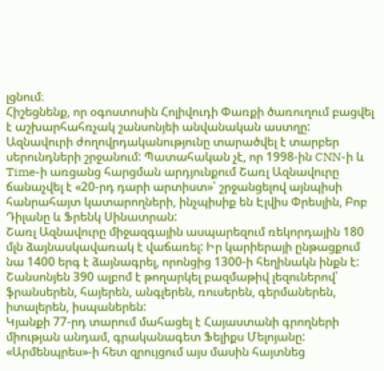լցնում։
Հիշեցնենք, որ օգոստոսին Հոլիվուդի Փառքի ծառուղում բացվել է աշխարհահռչակ շանսոնյեի անվանական աստղը:
Ազնավուրի ժողովրդականությունը տարածվել է տարբեր սերունդների շրջանում: Պատահական չէ, որ 1998-ին CNN-ի և Time-ի առցանց հարցման արդյունքում Շառլ Ազնավուրը ճանաչվել է «20-րդ դարի արտիստ»՝ շրջանցելով այնպիսի հանրահայտ կատարողների, ինչպիսիք են Էլվիս Փրեսլին, Բոբ Դիլանը և Ֆրենկ Սինատրան:
Շառլ Ազնավուրը միջազգային ասպարեզում ռեկորդային 180 մլն ձայնասկավառակ է վաճառել: Իր կարիերայի ընթացքում նա 1400 երգ է ձայնագրել, որոնցից 1300-ի հեղինակն ինքն է: Շանսոնյեն 390 ալբոմ է թողարկել բազմաթիվ լեզուներով՝ ֆրանսերեն, հայերեն, անգլերեն, ռուսերեն, գերմաներեն, իտալերեն, իսպաներեն:
Կյանքի 77-րդ տարում մահացել է Հայաստանի գրողների միության անդամ, գրականագետ Ֆելիքս Մելոյանը: «Արմենպրես»-ի հետ զրույցում այս մասին հայտնեց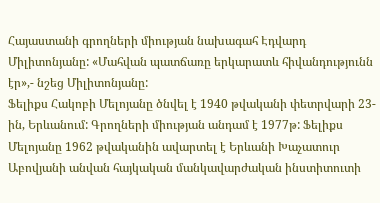Հայաստանի գրողների միության նախագահ Էդվարդ Միլիտոնյանը: «Մահվան պատճառը երկարատև հիվանդությունն էր»,- նշեց Միլիտոնյանը:
Ֆելիքս Հակոբի Մելոյանը ծնվել է 1940 թվականի փետրվարի 23-ին, Երևանում: Գրողների միության անդամ է 1977թ: Ֆելիքս Մելոյանը 1962 թվականին ավարտել է Երևանի Խաչատուր Աբովյանի անվան հայկական մանկավարժական ինստիտուտի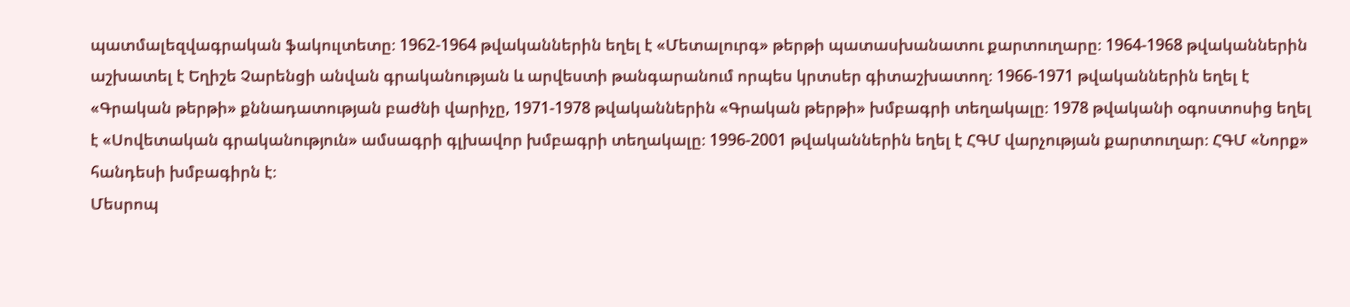պատմալեզվագրական ֆակուլտետը։ 1962-1964 թվականներին եղել է «Մետալուրգ» թերթի պատասխանատու քարտուղարը։ 1964-1968 թվականներին աշխատել է Եղիշե Չարենցի անվան գրականության և արվեստի թանգարանում որպես կրտսեր գիտաշխատող։ 1966-1971 թվականներին եղել է «Գրական թերթի» քննադատության բաժնի վարիչը, 1971-1978 թվականներին «Գրական թերթի» խմբագրի տեղակալը։ 1978 թվականի օգոստոսից եղել է «Սովետական գրականություն» ամսագրի գլխավոր խմբագրի տեղակալը։ 1996-2001 թվականներին եղել է ՀԳՄ վարչության քարտուղար։ ՀԳՄ «Նորք» հանդեսի խմբագիրն է։
Մեսրոպ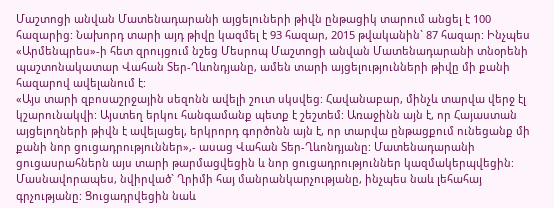Մաշտոցի անվան Մատենադարանի այցելուների թիվն ընթացիկ տարում անցել է 100 հազարից: Նախորդ տարի այդ թիվը կազմել է 93 հազար, 2015 թվականին` 87 հազար: Ինչպես «Արմենպրես»-ի հետ զրույցում նշեց Մեսրոպ Մաշտոցի անվան Մատենադարանի տնօրենի պաշտոնակատար Վահան Տեր-Ղևոնդյանը, ամեն տարի այցելությունների թիվը մի քանի հազարով ավելանում է:
«Այս տարի զբոսաշրջային սեզոնն ավելի շուտ սկսվեց: Հավանաբար, մինչև տարվա վերջ էլ կշարունակվի: Այստեղ երկու հանգամանք պետք է շեշտեմ: Առաջինն այն է, որ Հայաստան այցելողների թիվն է ավելացել, երկրորդ գործոնն այն է, որ տարվա ընթացքում ունեցանք մի քանի նոր ցուցադրություններ»,- ասաց Վահան Տեր-Ղևոնդյանը: Մատենադարանի ցուցասրահներն այս տարի թարմացվեցին և նոր ցուցադրություններ կազմակերպվեցին: Մասնավորապես, նվիրված` Ղրիմի հայ մանրանկարչությանը, ինչպես նաև լեհահայ գրչությանը: Ցուցադրվեցին նաև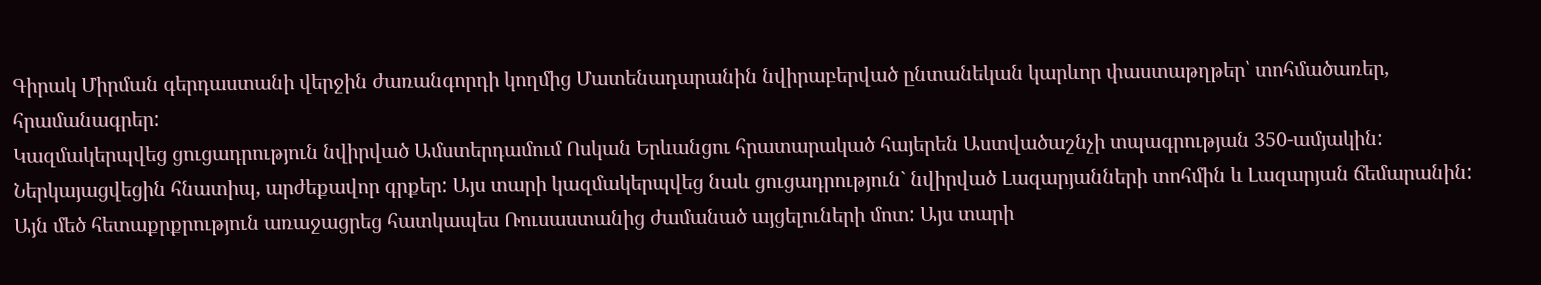Գիրակ Միրման գերդաստանի վերջին ժառանգորդի կողմից Մատենադարանին նվիրաբերված ընտանեկան կարևոր փաստաթղթեր՝ տոհմածառեր, հրամանագրեր:
Կազմակերպվեց ցուցադրություն նվիրված Ամստերդամում Ոսկան Երևանցու հրատարակած հայերեն Աստվածաշնչի տպագրության 350-ամյակին: Ներկայացվեցին հնատիպ, արժեքավոր գրքեր: Այս տարի կազմակերպվեց նաև ցուցադրություն` նվիրված Լազարյանների տոհմին և Լազարյան ճեմարանին: Այն մեծ հետաքրքրություն առաջացրեց հատկապես Ռուսաստանից ժամանած այցելուների մոտ: Այս տարի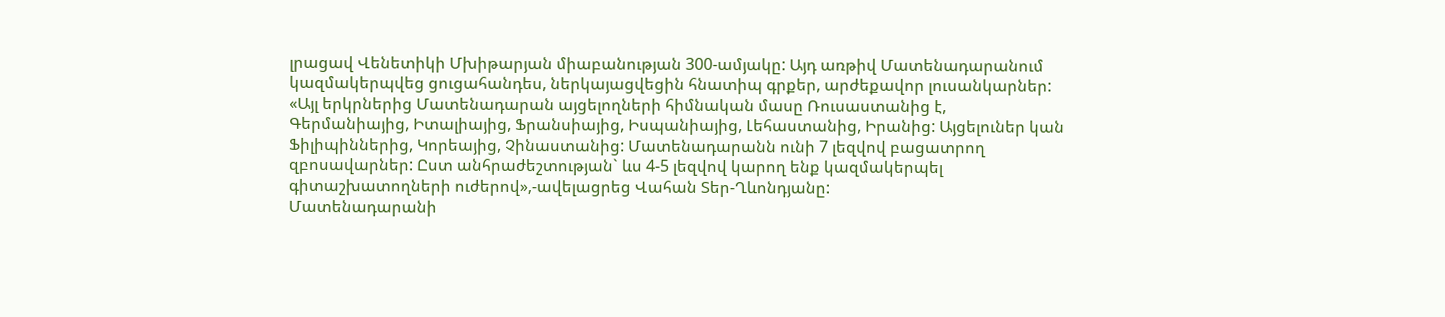լրացավ Վենետիկի Մխիթարյան միաբանության 300-ամյակը: Այդ առթիվ Մատենադարանում կազմակերպվեց ցուցահանդես, ներկայացվեցին հնատիպ գրքեր, արժեքավոր լուսանկարներ:
«Այլ երկրներից Մատենադարան այցելողների հիմնական մասը Ռուսաստանից է, Գերմանիայից, Իտալիայից, Ֆրանսիայից, Իսպանիայից, Լեհաստանից, Իրանից: Այցելուներ կան Ֆիլիպիններից, Կորեայից, Չինաստանից: Մատենադարանն ունի 7 լեզվով բացատրող զբոսավարներ: Ըստ անհրաժեշտության` ևս 4-5 լեզվով կարող ենք կազմակերպել գիտաշխատողների ուժերով»,-ավելացրեց Վահան Տեր-Ղևոնդյանը:
Մատենադարանի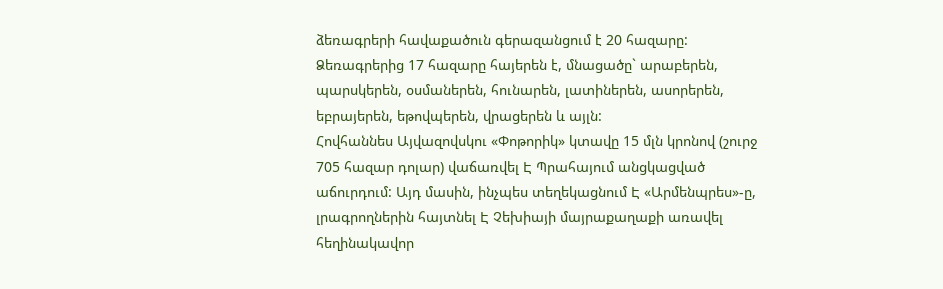ձեռագրերի հավաքածուն գերազանցում է 20 հազարը: Ձեռագրերից 17 հազարը հայերեն է, մնացածը` արաբերեն, պարսկերեն, օսմաներեն, հունարեն, լատիներեն, ասորերեն, եբրայերեն, եթովպերեն, վրացերեն և այլն:
Հովհաննես Այվազովսկու «Փոթորիկ» կտավը 15 մլն կրոնով (շուրջ 705 հազար դոլար) վաճառվել Է Պրահայում անցկացված աճուրդում: Այդ մասին, ինչպես տեղեկացնում Է «Արմենպրես»-ը, լրագրողներին հայտնել Է Չեխիայի մայրաքաղաքի առավել հեղինակավոր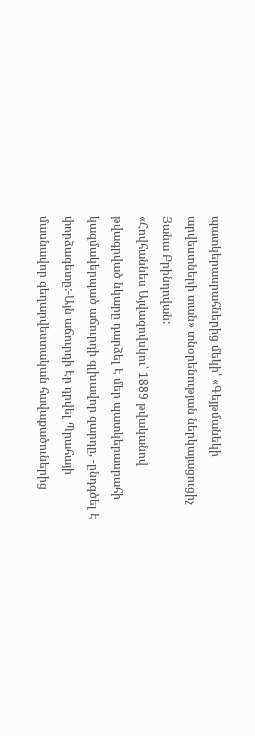պատկերասրահներից մեկի՝ «Գեյթմանեկի արվեստների տան» տնօրենության ներկայացուցիչ Յանա Բրինդովան:
«Հովհաննես Այվազովսկու՝ 1889 թվականով թվագրված նկարը դարձել Է մեր պատկերասրահի կազմակերպած աճուրդի գլխավոր զարդը, -ընդգծել Է փորձագետը:-Այն աճուրդի Էր դրվել Պրահայի մասնավոր գեղարվեստական հավաքածուներից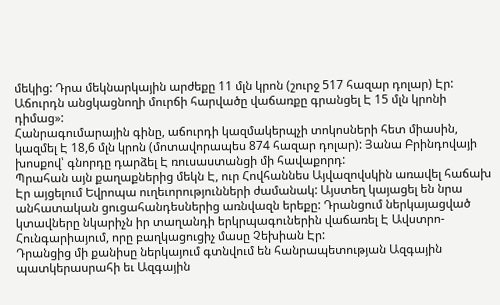մեկից: Դրա մեկնարկային արժեքը 11 մլն կրոն (շուրջ 517 հազար դոլար) Էր: Աճուրդն անցկացնողի մուրճի հարվածը վաճառքը գրանցել Է 15 մլն կրոնի դիմաց»:
Հանրագումարային գինը, աճուրդի կազմակերպչի տոկոսների հետ միասին, կազմել Է 18,6 մլն կրոն (մոտավորապես 874 հազար դոլար): Յանա Բրինդովայի խոսքով՝ գնորդը դարձել Է ռուսաստանցի մի հավաքորդ:
Պրահան այն քաղաքներից մեկն Է, ուր Հովհաննես Այվազովսկին առավել հաճախ Էր այցելում Եվրոպա ուղեւորությունների ժամանակ: Այստեղ կայացել են նրա անհատական ցուցահանդեսներից առնվազն երեքը: Դրանցում ներկայացված կտավները նկարիչն իր տաղանդի երկրպագուներին վաճառել Է Ավստրո-Հունգարիայում, որը բաղկացուցիչ մասը Չեխիան Էր:
Դրանցից մի քանիսը ներկայում գտնվում են հանրապետության Ազգային պատկերասրահի եւ Ազգային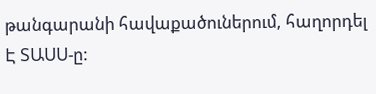թանգարանի հավաքածուներում, հաղորդել Է ՏԱՍՍ-ը: